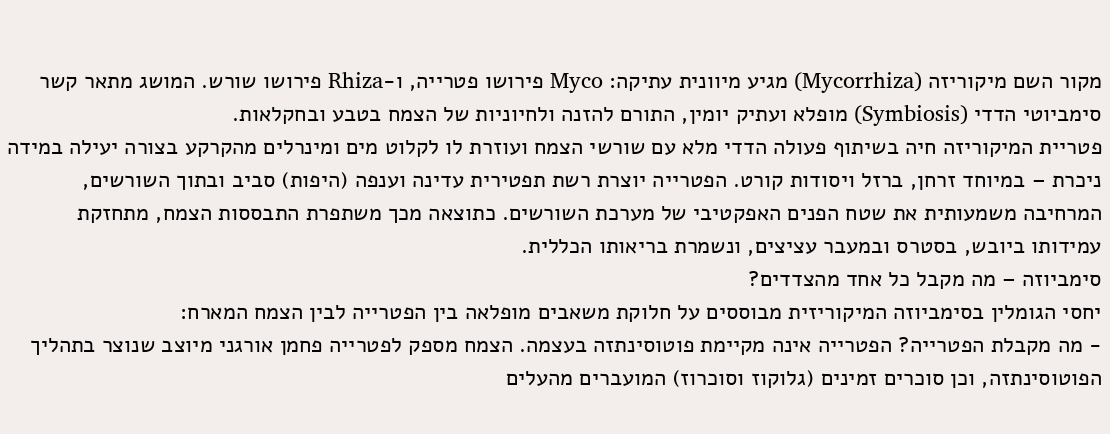מקור השם מיקוריזה (Mycorrhiza) מגיע מיוונית עתיקה: Myco פירושו פטרייה, ו-Rhiza פירושו שורש. המושג מתאר קשר סימביוטי הדדי (Symbiosis) מופלא ועתיק יומין, התורם להזנה ולחיוניות של הצמח בטבע ובחקלאות.
פטריית המיקוריזה חיה בשיתוף פעולה הדדי מלא עם שורשי הצמח ועוזרת לו לקלוט מים ומינרלים מהקרקע בצורה יעילה במידה ניכרת – במיוחד זרחן, ברזל ויסודות קורט. הפטרייה יוצרת רשת תפטירית עדינה וענפה (היפות) סביב ובתוך השורשים, המרחיבה משמעותית את שטח הפנים האפקטיבי של מערכת השורשים. כתוצאה מכך משתפרת התבססות הצמח, מתחזקת עמידותו ביובש, בסטרס ובמעבר עציצים, ונשמרת בריאותו הכללית.
סימביוזה – מה מקבל כל אחד מהצדדים?
יחסי הגומלין בסימביוזה המיקוריזית מבוססים על חלוקת משאבים מופלאה בין הפטרייה לבין הצמח המארח:
- מה מקבלת הפטרייה? הפטרייה אינה מקיימת פוטוסינתזה בעצמה. הצמח מספק לפטרייה פחמן אורגני מיוצב שנוצר בתהליך הפוטוסינתזה, וכן סוכרים זמינים (גלוקוז וסוכרוז) המועברים מהעלים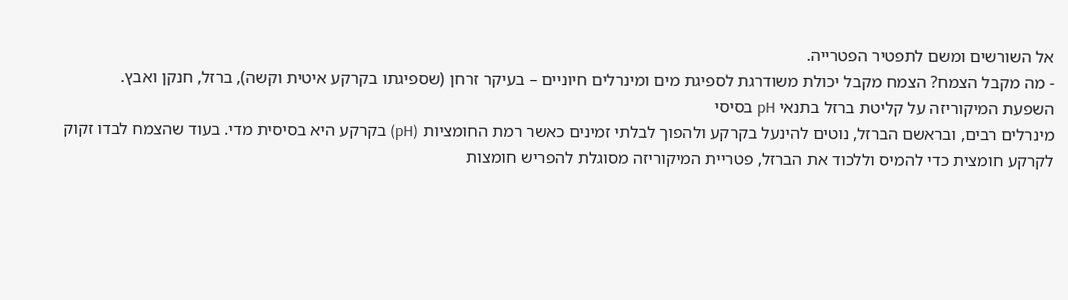אל השורשים ומשם לתפטיר הפטרייה.
- מה מקבל הצמח? הצמח מקבל יכולת משודרגת לספיגת מים ומינרלים חיוניים – בעיקר זרחן (שספיגתו בקרקע איטית וקשה), ברזל, חנקן ואבץ.
השפעת המיקוריזה על קליטת ברזל בתנאי pH בסיסי
מינרלים רבים, ובראשם הברזל, נוטים להינעל בקרקע ולהפוך לבלתי זמינים כאשר רמת החומציות (pH) בקרקע היא בסיסית מדי. בעוד שהצמח לבדו זקוק לקרקע חומצית כדי להמיס וללכוד את הברזל, פטריית המיקוריזה מסוגלת להפריש חומצות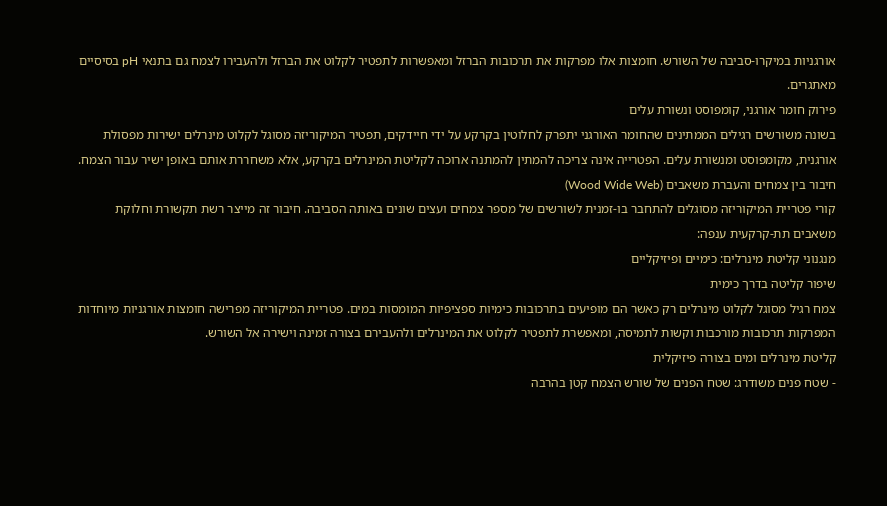אורגניות במיקרו-סביבה של השורש. חומצות אלו מפרקות את תרכובות הברזל ומאפשרות לתפטיר לקלוט את הברזל ולהעבירו לצמח גם בתנאי pH בסיסיים מאתגרים.
פירוק חומר אורגני, קומפוסט ונשורת עלים
בשונה משורשים רגילים הממתינים שהחומר האורגני יתפרק לחלוטין בקרקע על ידי חיידקים, תפטיר המיקוריזה מסוגל לקלוט מינרלים ישירות מפסולת אורגנית, מקומפוסט ומנשורת עלים. הפטרייה אינה צריכה להמתין להמתנה ארוכה לקליטת המינרלים בקרקע, אלא משחררת אותם באופן ישיר עבור הצמח.
חיבור בין צמחים והעברת משאבים (Wood Wide Web)
קורי פטריית המיקוריזה מסוגלים להתחבר בו-זמנית לשורשים של מספר צמחים ועצים שונים באותה הסביבה. חיבור זה מייצר רשת תקשורת וחלוקת משאבים תת-קרקעית ענפה:
מנגנוני קליטת מינרלים: כימיים ופיזיקליים
שיפור קליטה בדרך כימית
צמח רגיל מסוגל לקלוט מינרלים רק כאשר הם מופיעים בתרכובות כימיות ספציפיות המומסות במים. פטריית המיקוריזה מפרישה חומצות אורגניות מיוחדות המפרקות תרכובות מורכבות וקשות לתמיסה, ומאפשרת לתפטיר לקלוט את המינרלים ולהעבירם בצורה זמינה וישירה אל השורש.
קליטת מינרלים ומים בצורה פיזיקלית
- שטח פנים משודרג: שטח הפנים של שורש הצמח קטן בהרבה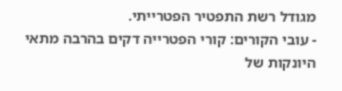מגודל רשת התפטיר הפטרייתי.
- עובי הקורים: קורי הפטרייה דקים בהרבה מתאי היונקות של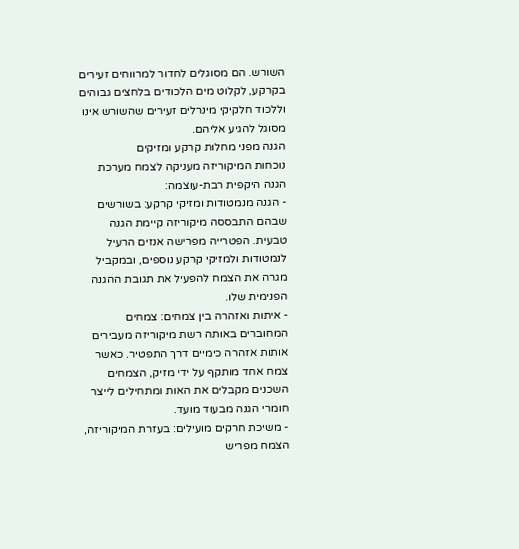השורש. הם מסוגלים לחדור למרווחים זעירים בקרקע, לקלוט מים הלכודים בלחצים גבוהים וללכוד חלקיקי מינרלים זעירים שהשורש אינו מסוגל להגיע אליהם.
הגנה מפני מחלות קרקע ומזיקים
נוכחות המיקוריזה מעניקה לצמח מערכת הגנה היקפית רבת-עוצמה:
- הגנה מנמטודות ומזיקי קרקע: בשורשים שבהם התבססה מיקוריזה קיימת הגנה טבעית. הפטרייה מפרישה אנזים הרעיל לנמטודות ולמזיקי קרקע נוספים, ובמקביל מגרה את הצמח להפעיל את תגובת ההגנה הפנימית שלו.
- איתות ואזהרה בין צמחים: צמחים המחוברים באותה רשת מיקוריזה מעבירים אותות אזהרה כימיים דרך התפטיר. כאשר צמח אחד מותקף על ידי מזיק, הצמחים השכנים מקבלים את האות ומתחילים לייצר חומרי הגנה מבעוד מועד.
- משיכת חרקים מועילים: בעזרת המיקוריזה, הצמח מפריש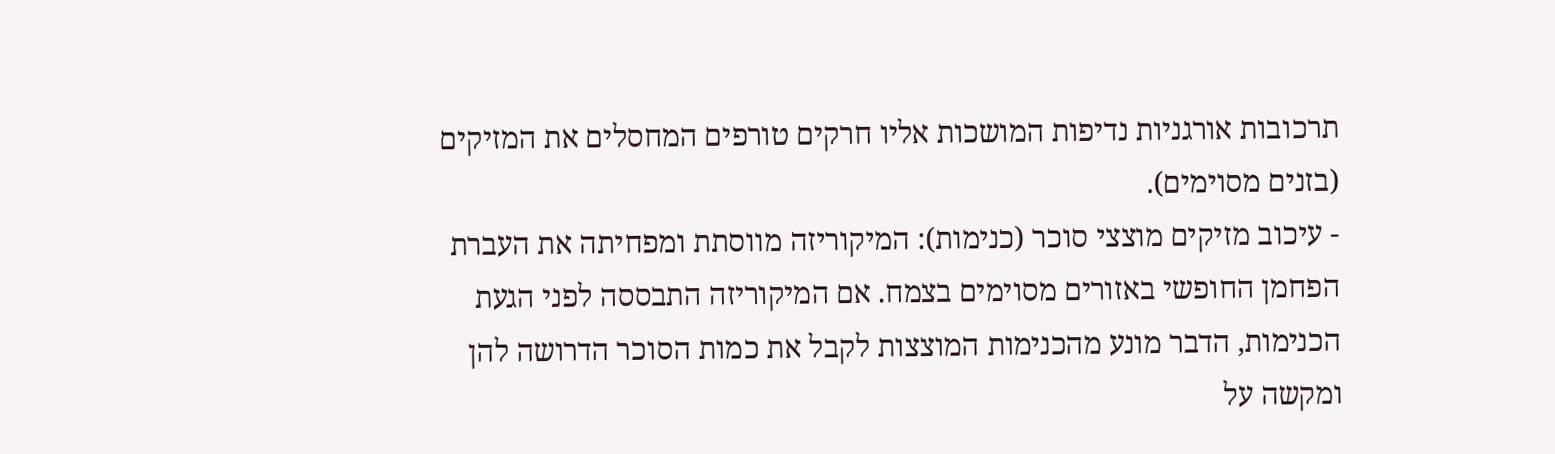תרכובות אורגניות נדיפות המושכות אליו חרקים טורפים המחסלים את המזיקים (בזנים מסוימים).
- עיכוב מזיקים מוצצי סוכר (כנימות): המיקוריזה מווסתת ומפחיתה את העברת הפחמן החופשי באזורים מסוימים בצמח. אם המיקוריזה התבססה לפני הגעת הכנימות, הדבר מונע מהכנימות המוצצות לקבל את כמות הסוכר הדרושה להן ומקשה על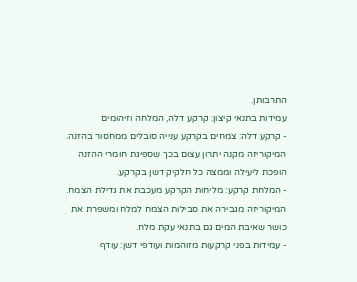התרבותן.
עמידות בתנאי קיצון: קרקע דלה, המלחה וזיהומים
- קרקע דלה: צמחים בקרקע ענייה סובלים ממחסור בהזנה. המיקוריזה מקנה יתרון עצום בכך שספיגת חומרי ההזנה הופכת ליעילה וממצה כל חלקיק דשן בקרקע.
- המלחת קרקע: מליחות הקרקע מעכבת את גדילת הצמח. המיקוריזה מגבירה את סבילות הצמח למלח ומשפרת את כושר שאיבת המים גם בתנאי עקת מלח.
- עמידות בפני קרקעות מזוהמות ועודפי דשן: עודף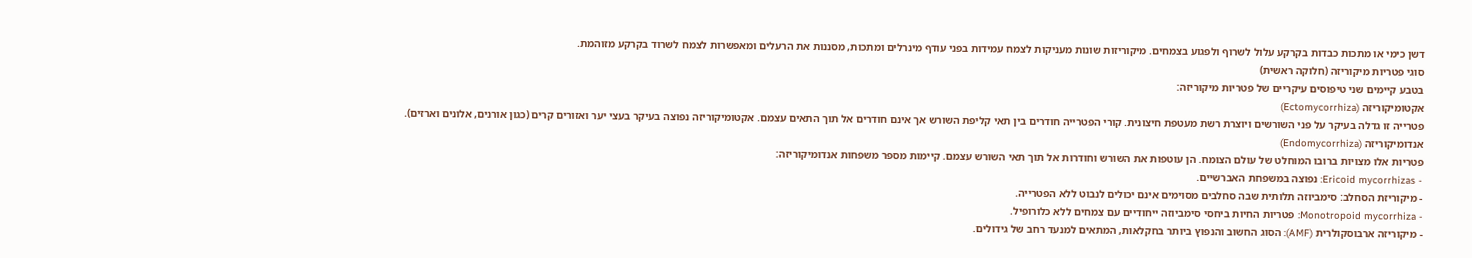דשן כימי או מתכות כבדות בקרקע עלול לשרוף ולפגוע בצמחים. מיקוריזות שונות מעניקות לצמח עמידות בפני עודף מינרלים ומתכות, מסננות את הרעלים ומאפשרות לצמח לשרוד בקרקע מזוהמת.
סוגי פטריות מיקוריזה (חלוקה ראשית)
בטבע קיימים שני טיפוסים עיקריים של פטריות מיקוריזה:
אקטומיקוריזה (Ectomycorrhiza)
פטרייה זו גדלה בעיקר על פני השורשים ויוצרת רשת מעטפת חיצונית. קורי הפטרייה חודרים בין תאי קליפת השורש אך אינם חודרים אל תוך התאים עצמם. אקטומיקוריזה נפוצה בעיקר בעצי יער ואזורים קרים (כגון אורנים, אלונים וארזים).
אנדומיקוריזה (Endomycorrhiza)
פטריות אלו מצויות ברובו המוחלט של עולם הצומח. הן עוטפות את השורש וחודרות אל תוך תאי השורש עצמם. קיימות מספר משפחות אנדומיקוריזה:
- Ericoid mycorrhizas: נפוצה במשפחת האברשיים.
- מיקוריזת הסחלב: סימביוזה תלותית שבה סחלבים מסוימים אינם יכולים לנבוט ללא הפטרייה.
- Monotropoid mycorrhiza: פטריות החיות ביחסי סימביוזה ייחודיים עם צמחים ללא כלורופיל.
- מיקוריזה ארבוסקולרית (AMF): הסוג החשוב והנפוץ ביותר בחקלאות, המתאים למנעד רחב של גידולים.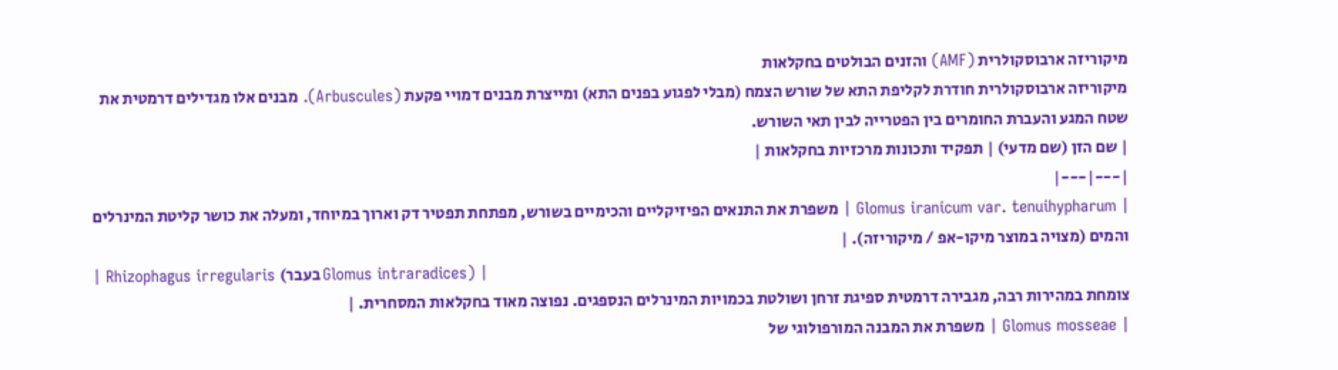מיקוריזה ארבוסקולרית (AMF) והזנים הבולטים בחקלאות
מיקוריזה ארבוסקולרית חודרת לקליפת התא של שורש הצמח (מבלי לפגוע בפנים התא) ומייצרת מבנים דמויי פקעת (Arbuscules). מבנים אלו מגדילים דרמטית את שטח המגע והעברת החומרים בין הפטרייה לבין תאי השורש.
| שם הזן (שם מדעי) | תפקיד ותכונות מרכזיות בחקלאות |
|---|---|
| Glomus iranicum var. tenuihypharum | משפרת את התנאים הפיזיקליים והכימיים בשורש, מפתחת תפטיר דק וארוך במיוחד, ומעלה את כושר קליטת המינרלים והמים (מצויה במוצר מיקו-אפ / מיקוריזה). |
| Rhizophagus irregularis (בעבר Glomus intraradices) |
צומחת במהירות רבה, מגבירה דרמטית ספיגת זרחן ושולטת בכמויות המינרלים הנספגים. נפוצה מאוד בחקלאות המסחרית. |
| Glomus mosseae | משפרת את המבנה המורפולוגי של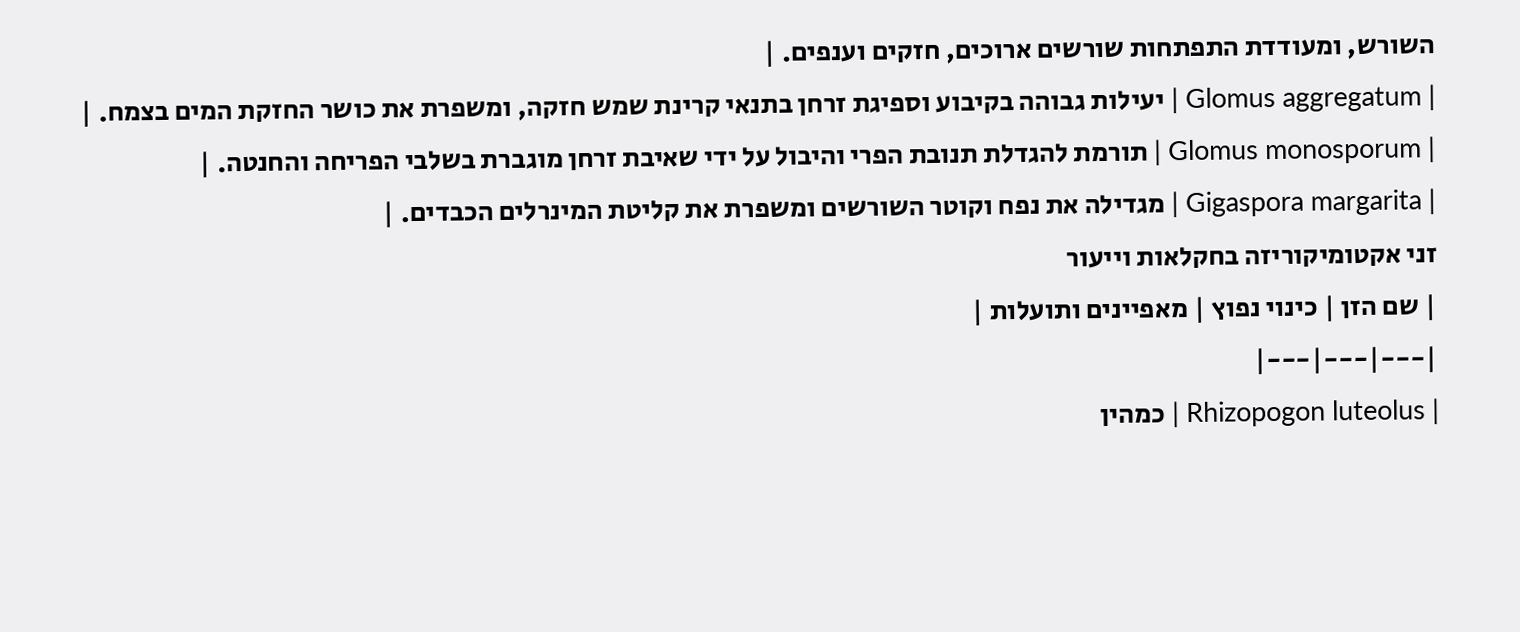השורש, ומעודדת התפתחות שורשים ארוכים, חזקים וענפים. |
| Glomus aggregatum | יעילות גבוהה בקיבוע וספיגת זרחן בתנאי קרינת שמש חזקה, ומשפרת את כושר החזקת המים בצמח. |
| Glomus monosporum | תורמת להגדלת תנובת הפרי והיבול על ידי שאיבת זרחן מוגברת בשלבי הפריחה והחנטה. |
| Gigaspora margarita | מגדילה את נפח וקוטר השורשים ומשפרת את קליטת המינרלים הכבדים. |
זני אקטומיקוריזה בחקלאות וייעור
| שם הזן | כינוי נפוץ | מאפיינים ותועלות |
|---|---|---|
| Rhizopogon luteolus | כמהין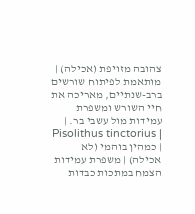צהובה מזויפת (אכילה) | מותאמת לפיתוח שורשים ברב-שנתיים, מאריכה את חיי השורש ומשפרת עמידות מול עשבי בר. |
| Pisolithus tinctorius | כמהין בוהמי (לא אכילה) | משפרת עמידות הצמח במתכות כבדות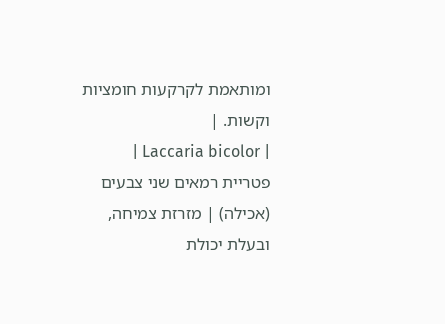ומותאמת לקרקעות חומציות וקשות. |
| Laccaria bicolor | פטריית רמאים שני צבעים (אכילה) | מזרזת צמיחה, ובעלת יכולת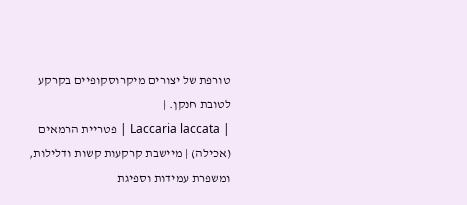טורפת של יצורים מיקרוסקופיים בקרקע לטובת חנקן. |
| Laccaria laccata | פטריית הרמאים (אכילה) | מיישבת קרקעות קשות ודלילות, ומשפרת עמידות וספיגת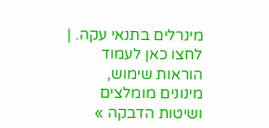מינרלים בתנאי עקה. |
לחצו כאן לעמוד הוראות שימוש, מינונים מומלצים ושיטות הדבקה »